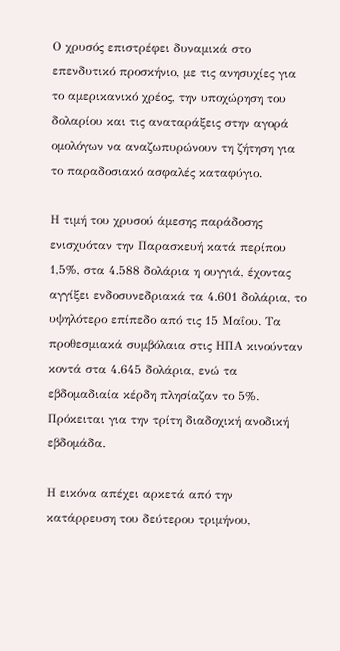Ο χρυσός επιστρέφει δυναμικά στο επενδυτικό προσκήνιο, με τις ανησυχίες για το αμερικανικό χρέος, την υποχώρηση του δολαρίου και τις αναταράξεις στην αγορά ομολόγων να αναζωπυρώνουν τη ζήτηση για το παραδοσιακό ασφαλές καταφύγιο.

Η τιμή του χρυσού άμεσης παράδοσης ενισχυόταν την Παρασκευή κατά περίπου 1,5%, στα 4.588 δολάρια η ουγγιά, έχοντας αγγίξει ενδοσυνεδριακά τα 4.601 δολάρια, το υψηλότερο επίπεδο από τις 15 Μαΐου. Τα προθεσμιακά συμβόλαια στις ΗΠΑ κινούνταν κοντά στα 4.645 δολάρια, ενώ τα εβδομαδιαία κέρδη πλησίαζαν το 5%. Πρόκειται για την τρίτη διαδοχική ανοδική εβδομάδα.

Η εικόνα απέχει αρκετά από την κατάρρευση του δεύτερου τριμήνου,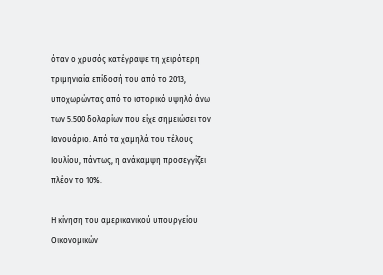όταν ο χρυσός κατέγραψε τη χειρότερη τριμηνιαία επίδοσή του από το 2013, υποχωρώντας από το ιστορικό υψηλό άνω των 5.500 δολαρίων που είχε σημειώσει τον Ιανουάριο. Από τα χαμηλά του τέλους Ιουλίου, πάντως, η ανάκαμψη προσεγγίζει πλέον το 10%.

Η κίνηση του αμερικανικού υπουργείου Οικονομικών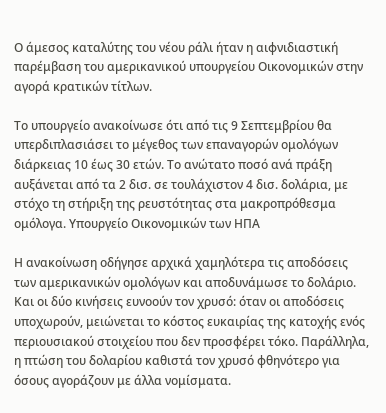Ο άμεσος καταλύτης του νέου ράλι ήταν η αιφνιδιαστική παρέμβαση του αμερικανικού υπουργείου Οικονομικών στην αγορά κρατικών τίτλων.

Το υπουργείο ανακοίνωσε ότι από τις 9 Σεπτεμβρίου θα υπερδιπλασιάσει το μέγεθος των επαναγορών ομολόγων διάρκειας 10 έως 30 ετών. Το ανώτατο ποσό ανά πράξη αυξάνεται από τα 2 δισ. σε τουλάχιστον 4 δισ. δολάρια, με στόχο τη στήριξη της ρευστότητας στα μακροπρόθεσμα ομόλογα. Υπουργείο Οικονομικών των ΗΠΑ

Η ανακοίνωση οδήγησε αρχικά χαμηλότερα τις αποδόσεις των αμερικανικών ομολόγων και αποδυνάμωσε το δολάριο. Και οι δύο κινήσεις ευνοούν τον χρυσό: όταν οι αποδόσεις υποχωρούν, μειώνεται το κόστος ευκαιρίας της κατοχής ενός περιουσιακού στοιχείου που δεν προσφέρει τόκο. Παράλληλα, η πτώση του δολαρίου καθιστά τον χρυσό φθηνότερο για όσους αγοράζουν με άλλα νομίσματα.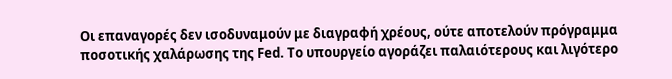Οι επαναγορές δεν ισοδυναμούν με διαγραφή χρέους, ούτε αποτελούν πρόγραμμα ποσοτικής χαλάρωσης της Fed. Το υπουργείο αγοράζει παλαιότερους και λιγότερο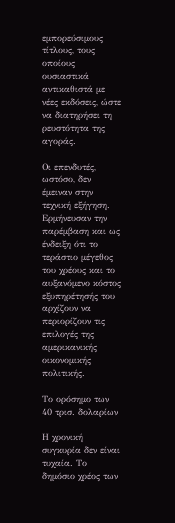εμπορεύσιμους τίτλους, τους οποίους ουσιαστικά αντικαθιστά με νέες εκδόσεις, ώστε να διατηρήσει τη ρευστότητα της αγοράς.

Οι επενδυτές, ωστόσο, δεν έμειναν στην τεχνική εξήγηση. Ερμήνευσαν την παρέμβαση και ως ένδειξη ότι το τεράστιο μέγεθος του χρέους και το αυξανόμενο κόστος εξυπηρέτησής του αρχίζουν να περιορίζουν τις επιλογές της αμερικανικής οικονομικής πολιτικής.

Το ορόσημο των 40 τρισ. δολαρίων

Η χρονική συγκυρία δεν είναι τυχαία. Το δημόσιο χρέος των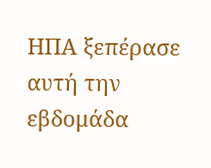ΗΠΑ ξεπέρασε αυτή την εβδομάδα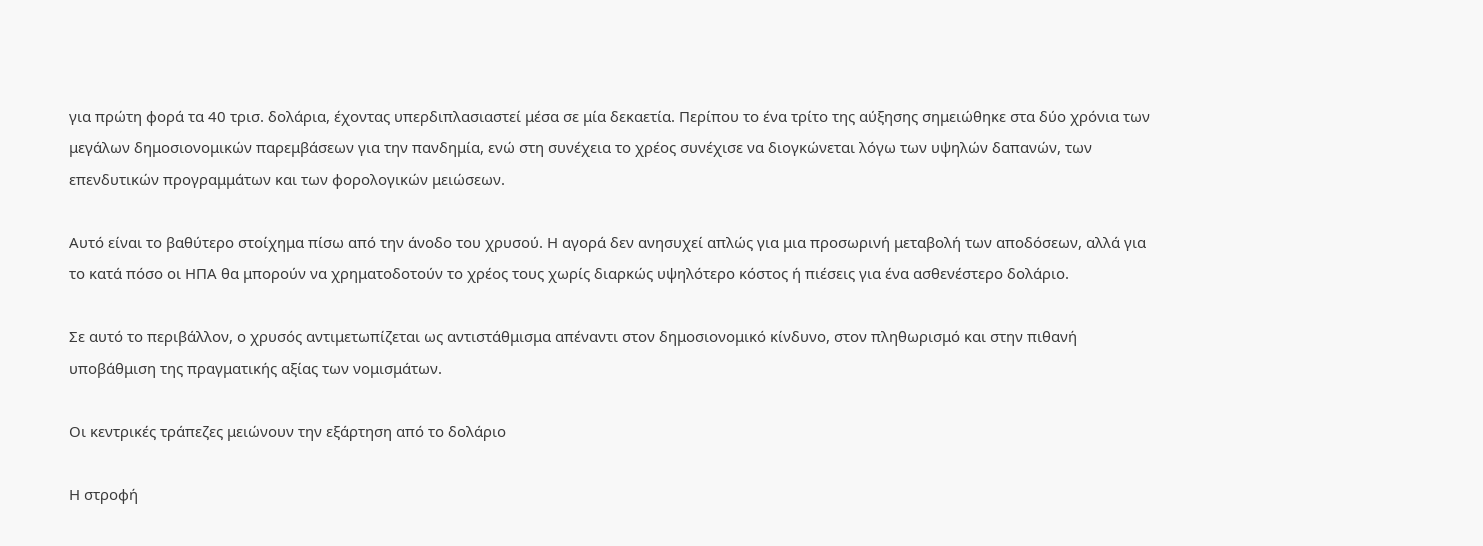για πρώτη φορά τα 40 τρισ. δολάρια, έχοντας υπερδιπλασιαστεί μέσα σε μία δεκαετία. Περίπου το ένα τρίτο της αύξησης σημειώθηκε στα δύο χρόνια των μεγάλων δημοσιονομικών παρεμβάσεων για την πανδημία, ενώ στη συνέχεια το χρέος συνέχισε να διογκώνεται λόγω των υψηλών δαπανών, των επενδυτικών προγραμμάτων και των φορολογικών μειώσεων.

Αυτό είναι το βαθύτερο στοίχημα πίσω από την άνοδο του χρυσού. Η αγορά δεν ανησυχεί απλώς για μια προσωρινή μεταβολή των αποδόσεων, αλλά για το κατά πόσο οι ΗΠΑ θα μπορούν να χρηματοδοτούν το χρέος τους χωρίς διαρκώς υψηλότερο κόστος ή πιέσεις για ένα ασθενέστερο δολάριο.

Σε αυτό το περιβάλλον, ο χρυσός αντιμετωπίζεται ως αντιστάθμισμα απέναντι στον δημοσιονομικό κίνδυνο, στον πληθωρισμό και στην πιθανή υποβάθμιση της πραγματικής αξίας των νομισμάτων.

Οι κεντρικές τράπεζες μειώνουν την εξάρτηση από το δολάριο

Η στροφή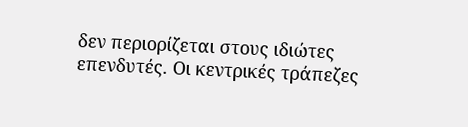δεν περιορίζεται στους ιδιώτες επενδυτές. Οι κεντρικές τράπεζες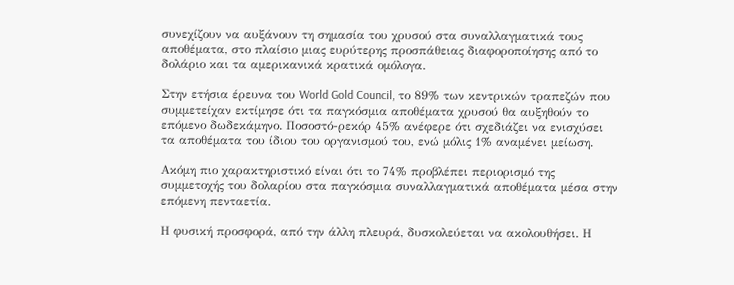συνεχίζουν να αυξάνουν τη σημασία του χρυσού στα συναλλαγματικά τους αποθέματα, στο πλαίσιο μιας ευρύτερης προσπάθειας διαφοροποίησης από το δολάριο και τα αμερικανικά κρατικά ομόλογα.

Στην ετήσια έρευνα του World Gold Council, το 89% των κεντρικών τραπεζών που συμμετείχαν εκτίμησε ότι τα παγκόσμια αποθέματα χρυσού θα αυξηθούν το επόμενο δωδεκάμηνο. Ποσοστό-ρεκόρ 45% ανέφερε ότι σχεδιάζει να ενισχύσει τα αποθέματα του ίδιου του οργανισμού του, ενώ μόλις 1% αναμένει μείωση.

Ακόμη πιο χαρακτηριστικό είναι ότι το 74% προβλέπει περιορισμό της συμμετοχής του δολαρίου στα παγκόσμια συναλλαγματικά αποθέματα μέσα στην επόμενη πενταετία.

Η φυσική προσφορά, από την άλλη πλευρά, δυσκολεύεται να ακολουθήσει. Η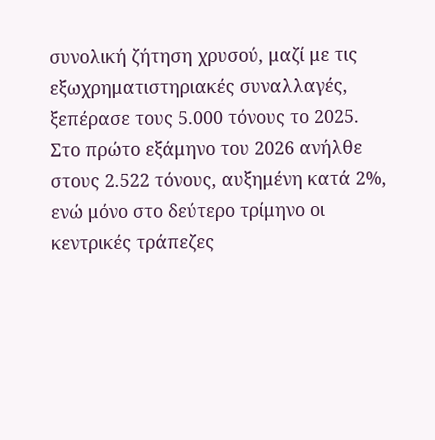συνολική ζήτηση χρυσού, μαζί με τις εξωχρηματιστηριακές συναλλαγές, ξεπέρασε τους 5.000 τόνους το 2025. Στο πρώτο εξάμηνο του 2026 ανήλθε στους 2.522 τόνους, αυξημένη κατά 2%, ενώ μόνο στο δεύτερο τρίμηνο οι κεντρικές τράπεζες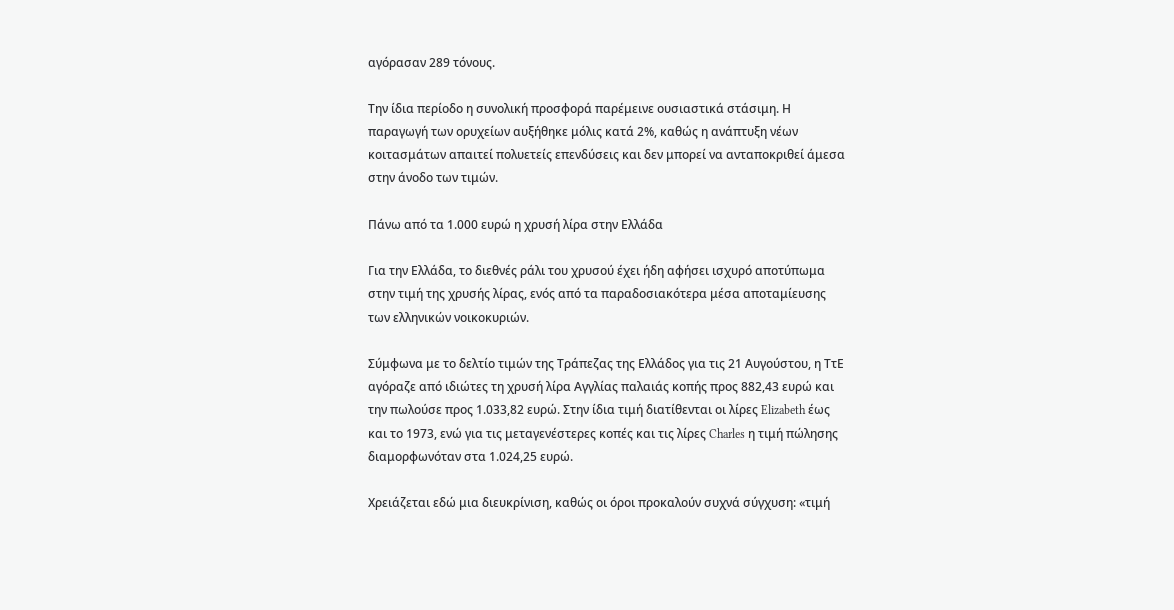αγόρασαν 289 τόνους.

Την ίδια περίοδο η συνολική προσφορά παρέμεινε ουσιαστικά στάσιμη. Η παραγωγή των ορυχείων αυξήθηκε μόλις κατά 2%, καθώς η ανάπτυξη νέων κοιτασμάτων απαιτεί πολυετείς επενδύσεις και δεν μπορεί να ανταποκριθεί άμεσα στην άνοδο των τιμών.

Πάνω από τα 1.000 ευρώ η χρυσή λίρα στην Ελλάδα

Για την Ελλάδα, το διεθνές ράλι του χρυσού έχει ήδη αφήσει ισχυρό αποτύπωμα στην τιμή της χρυσής λίρας, ενός από τα παραδοσιακότερα μέσα αποταμίευσης των ελληνικών νοικοκυριών.

Σύμφωνα με το δελτίο τιμών της Τράπεζας της Ελλάδος για τις 21 Αυγούστου, η ΤτΕ αγόραζε από ιδιώτες τη χρυσή λίρα Αγγλίας παλαιάς κοπής προς 882,43 ευρώ και την πωλούσε προς 1.033,82 ευρώ. Στην ίδια τιμή διατίθενται οι λίρες Elizabeth έως και το 1973, ενώ για τις μεταγενέστερες κοπές και τις λίρες Charles η τιμή πώλησης διαμορφωνόταν στα 1.024,25 ευρώ.

Χρειάζεται εδώ μια διευκρίνιση, καθώς οι όροι προκαλούν συχνά σύγχυση: «τιμή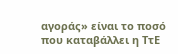αγοράς» είναι το ποσό που καταβάλλει η ΤτΕ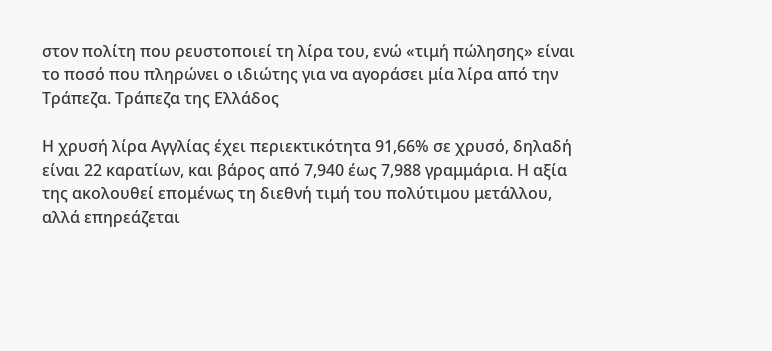στον πολίτη που ρευστοποιεί τη λίρα του, ενώ «τιμή πώλησης» είναι το ποσό που πληρώνει ο ιδιώτης για να αγοράσει μία λίρα από την Τράπεζα. Τράπεζα της Ελλάδος

Η χρυσή λίρα Αγγλίας έχει περιεκτικότητα 91,66% σε χρυσό, δηλαδή είναι 22 καρατίων, και βάρος από 7,940 έως 7,988 γραμμάρια. Η αξία της ακολουθεί επομένως τη διεθνή τιμή του πολύτιμου μετάλλου, αλλά επηρεάζεται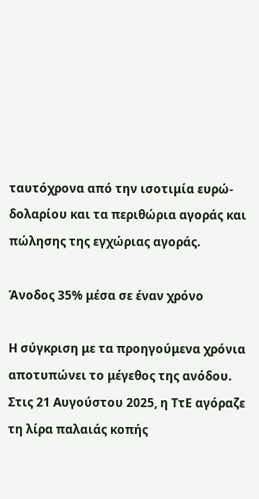ταυτόχρονα από την ισοτιμία ευρώ-δολαρίου και τα περιθώρια αγοράς και πώλησης της εγχώριας αγοράς.

Άνοδος 35% μέσα σε έναν χρόνο

Η σύγκριση με τα προηγούμενα χρόνια αποτυπώνει το μέγεθος της ανόδου. Στις 21 Αυγούστου 2025, η ΤτΕ αγόραζε τη λίρα παλαιάς κοπής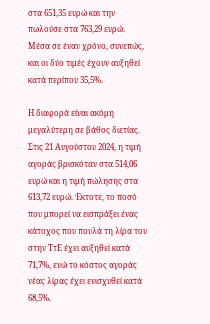στα 651,35 ευρώ και την πωλούσε στα 763,29 ευρώ. Μέσα σε έναν χρόνο, συνεπώς, και οι δύο τιμές έχουν αυξηθεί κατά περίπου 35,5%.

Η διαφορά είναι ακόμη μεγαλύτερη σε βάθος διετίας. Στις 21 Αυγούστου 2024, η τιμή αγοράς βρισκόταν στα 514,06 ευρώ και η τιμή πώλησης στα 613,72 ευρώ. Έκτοτε, το ποσό που μπορεί να εισπράξει ένας κάτοχος που πουλά τη λίρα του στην ΤτΕ έχει αυξηθεί κατά 71,7%, ενώ το κόστος αγοράς νέας λίρας έχει ενισχυθεί κατά 68,5%.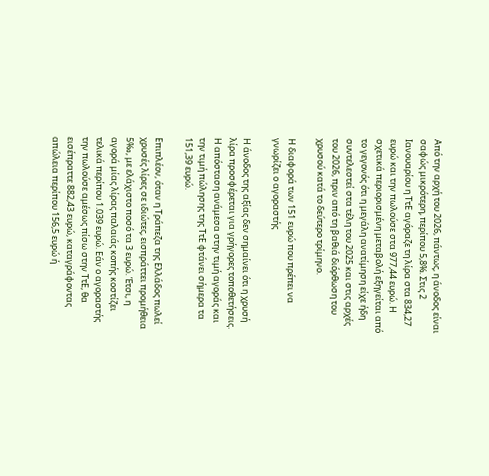Από την αρχή του 2026, πάντως, η άνοδος είναι σαφώς μικρότερη, περίπου 5,8%. Στις 2 Ιανουαρίου η ΤτΕ αγόραζε τη λίρα στα 834,27 ευρώ και την πωλούσε στα 977,44 ευρώ. Η σχετικά περιορισμένη μεταβολή εξηγείται από το γεγονός ότι η μεγάλη ανατίμηση είχε ήδη συντελεστεί στα τέλη του 2025 και στις αρχές του 2026, πριν από τη βαθιά διόρθωση του χρυσού κατά το δεύτερο τρίμηνο.

Η διαφορά των 151 ευρώ που πρέπει να γνωρίζει ο αγοραστής

Η άνοδος της αξίας δεν σημαίνει ότι η χρυσή λίρα προσφέρεται για γρήγορες τοποθετήσεις. Η απόσταση ανάμεσα στην τιμή αγοράς και την τιμή πώλησης της ΤτΕ φτάνει σήμερα τα 151,39 ευρώ.

Επιπλέον, όταν η Τράπεζα της Ελλάδος πωλεί χρυσές λίρες σε ιδιώτες, εισπράττει προμήθεια 5‰, με ελάχιστο ποσό τα 3 ευρώ. Έτσι, η αγορά μίας λίρας παλαιάς κοπής κοστίζει τελικά περίπου 1.039 ευρώ. Εάν ο αγοραστής την πωλούσε αμέσως πίσω στην ΤτΕ, θα εισέπραττε 882,43 ευρώ, καταγράφοντας απώλεια περίπου 156,5 ευρώ ή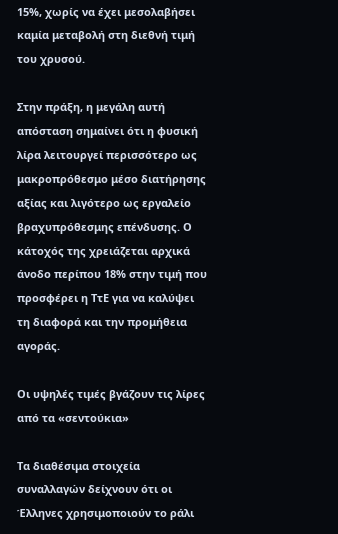15%, χωρίς να έχει μεσολαβήσει καμία μεταβολή στη διεθνή τιμή του χρυσού.

Στην πράξη, η μεγάλη αυτή απόσταση σημαίνει ότι η φυσική λίρα λειτουργεί περισσότερο ως μακροπρόθεσμο μέσο διατήρησης αξίας και λιγότερο ως εργαλείο βραχυπρόθεσμης επένδυσης. Ο κάτοχός της χρειάζεται αρχικά άνοδο περίπου 18% στην τιμή που προσφέρει η ΤτΕ για να καλύψει τη διαφορά και την προμήθεια αγοράς.

Οι υψηλές τιμές βγάζουν τις λίρες από τα «σεντούκια»

Τα διαθέσιμα στοιχεία συναλλαγών δείχνουν ότι οι Έλληνες χρησιμοποιούν το ράλι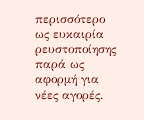περισσότερο ως ευκαιρία ρευστοποίησης παρά ως αφορμή για νέες αγορές.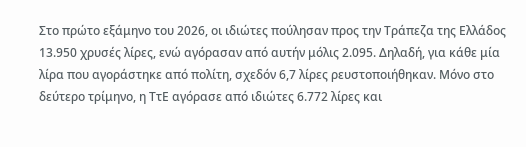Στο πρώτο εξάμηνο του 2026, οι ιδιώτες πούλησαν προς την Τράπεζα της Ελλάδος 13.950 χρυσές λίρες, ενώ αγόρασαν από αυτήν μόλις 2.095. Δηλαδή, για κάθε μία λίρα που αγοράστηκε από πολίτη, σχεδόν 6,7 λίρες ρευστοποιήθηκαν. Μόνο στο δεύτερο τρίμηνο, η ΤτΕ αγόρασε από ιδιώτες 6.772 λίρες και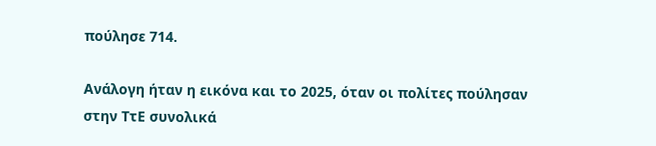πούλησε 714.

Ανάλογη ήταν η εικόνα και το 2025, όταν οι πολίτες πούλησαν στην ΤτΕ συνολικά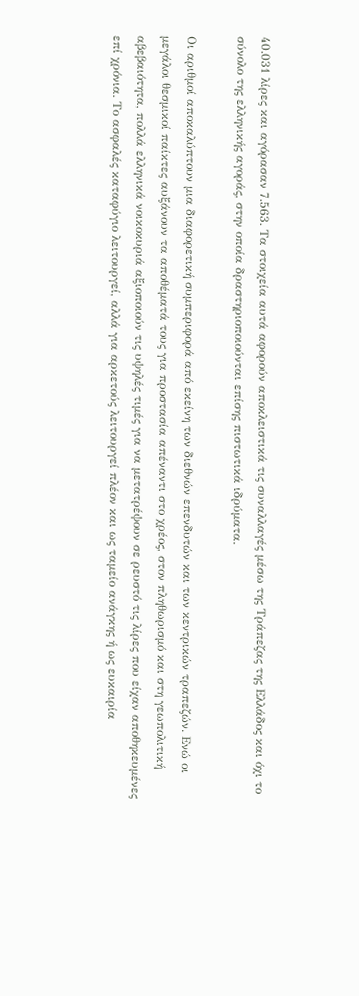40.031 λίρες και αγόρασαν 7.563. Τα στοιχεία αυτά αφορούν αποκλειστικά τις συναλλαγές μέσω της Τράπεζας της Ελλάδος και όχι το σύνολο της ελληνικής αγοράς, στην οποία δραστηριοποιούνται επίσης πιστωτικά ιδρύματα.

Οι αριθμοί αποκαλύπτουν μια διαφορετική συμπεριφορά από εκείνη των διεθνών επενδυτών και των κεντρικών τραπεζών. Ενώ οι μεγάλοι θεσμικοί παίκτες αυξάνουν τα αποθέματά τους για προστασία απέναντι στο χρέος, στον πληθωρισμό και στη γεωπολιτική αβεβαιότητα, πολλά ελληνικά νοικοκυριά αξιοποιούν τις υψηλές τιμές για να μετατρέψουν σε ρευστό τις λίρες που είχαν αποθηκευμένες επί χρόνια. Το ασφαλές καταφύγιο λειτουργεί, αλλά για αρκετούς λειτουργεί πλέον και ως ταμείο ανάγκης ή ως ευκαιρία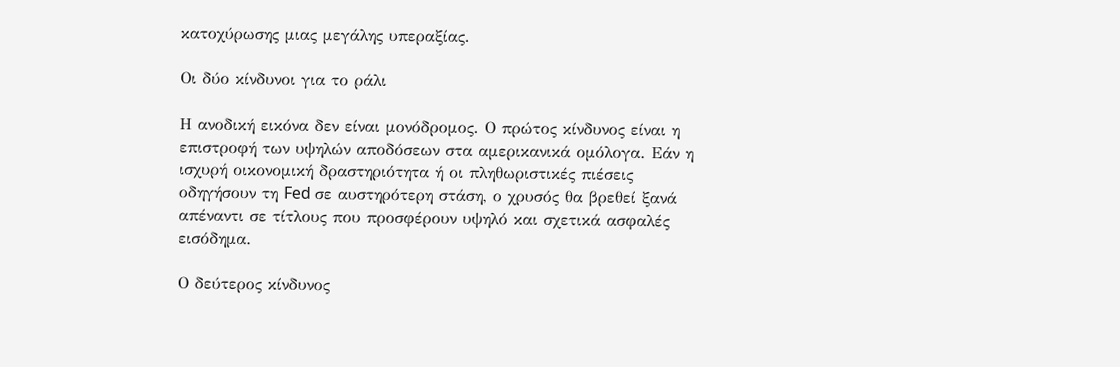κατοχύρωσης μιας μεγάλης υπεραξίας.

Οι δύο κίνδυνοι για το ράλι

Η ανοδική εικόνα δεν είναι μονόδρομος. Ο πρώτος κίνδυνος είναι η επιστροφή των υψηλών αποδόσεων στα αμερικανικά ομόλογα. Εάν η ισχυρή οικονομική δραστηριότητα ή οι πληθωριστικές πιέσεις οδηγήσουν τη Fed σε αυστηρότερη στάση, ο χρυσός θα βρεθεί ξανά απέναντι σε τίτλους που προσφέρουν υψηλό και σχετικά ασφαλές εισόδημα.

Ο δεύτερος κίνδυνος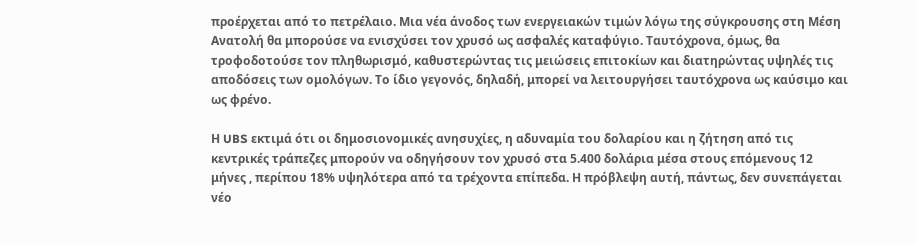προέρχεται από το πετρέλαιο. Μια νέα άνοδος των ενεργειακών τιμών λόγω της σύγκρουσης στη Μέση Ανατολή θα μπορούσε να ενισχύσει τον χρυσό ως ασφαλές καταφύγιο. Ταυτόχρονα, όμως, θα τροφοδοτούσε τον πληθωρισμό, καθυστερώντας τις μειώσεις επιτοκίων και διατηρώντας υψηλές τις αποδόσεις των ομολόγων. Το ίδιο γεγονός, δηλαδή, μπορεί να λειτουργήσει ταυτόχρονα ως καύσιμο και ως φρένο.

Η UBS εκτιμά ότι οι δημοσιονομικές ανησυχίες, η αδυναμία του δολαρίου και η ζήτηση από τις κεντρικές τράπεζες μπορούν να οδηγήσουν τον χρυσό στα 5.400 δολάρια μέσα στους επόμενους 12 μήνες , περίπου 18% υψηλότερα από τα τρέχοντα επίπεδα. Η πρόβλεψη αυτή, πάντως, δεν συνεπάγεται νέο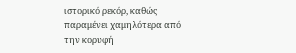ιστορικό ρεκόρ, καθώς παραμένει χαμηλότερα από την κορυφή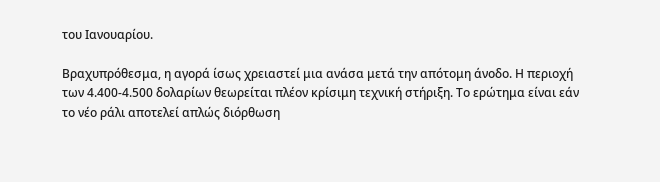του Ιανουαρίου.

Βραχυπρόθεσμα, η αγορά ίσως χρειαστεί μια ανάσα μετά την απότομη άνοδο. Η περιοχή των 4.400-4.500 δολαρίων θεωρείται πλέον κρίσιμη τεχνική στήριξη. Το ερώτημα είναι εάν το νέο ράλι αποτελεί απλώς διόρθωση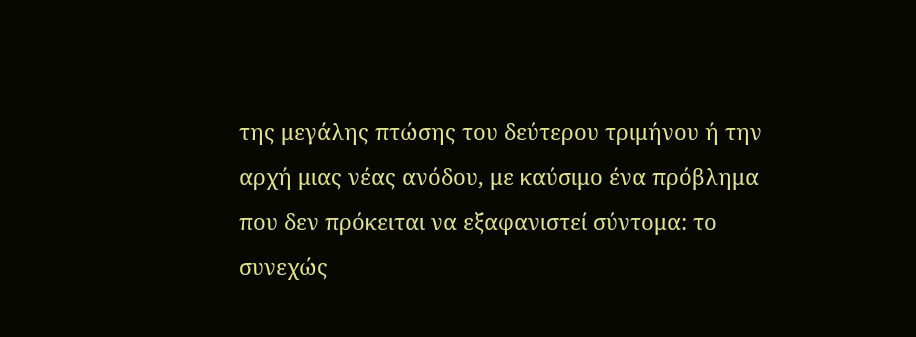της μεγάλης πτώσης του δεύτερου τριμήνου ή την αρχή μιας νέας ανόδου, με καύσιμο ένα πρόβλημα που δεν πρόκειται να εξαφανιστεί σύντομα: το συνεχώς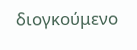διογκούμενο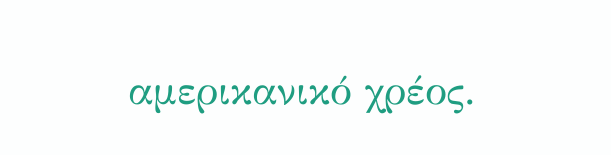αμερικανικό χρέος.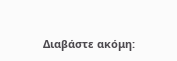Διαβάστε ακόμη: